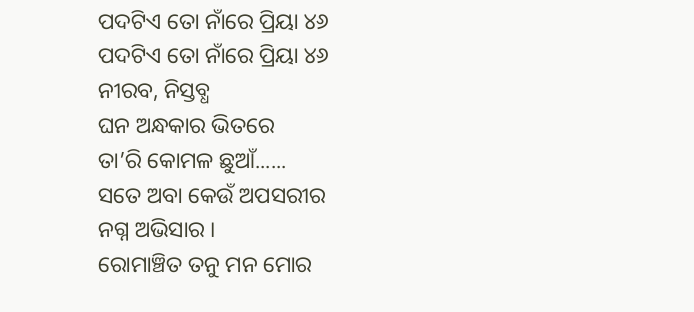ପଦଟିଏ ତୋ ନାଁରେ ପ୍ରିୟା ୪୬
ପଦଟିଏ ତୋ ନାଁରେ ପ୍ରିୟା ୪୬
ନୀରବ, ନିସ୍ତବ୍ଧ
ଘନ ଅନ୍ଧକାର ଭିତରେ
ତା’ରି କୋମଳ ଛୁଆଁ......
ସତେ ଅବା କେଉଁ ଅପସରୀର
ନଗ୍ନ ଅଭିସାର ।
ରୋମାଞ୍ଚିତ ତନୁ ମନ ମୋର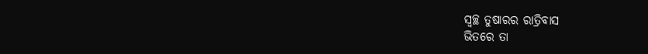ସ୍ଵଚ୍ଛ ତୁଷାରର ରାତ୍ରିବାସ
ଭିତରେ ତା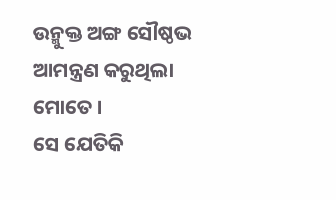ଉନ୍ମୁକ୍ତ ଅଙ୍ଗ ସୌଷ୍ଠଭ
ଆମନ୍ତ୍ରଣ କରୁଥିଲା ମୋତେ ।
ସେ ଯେତିକି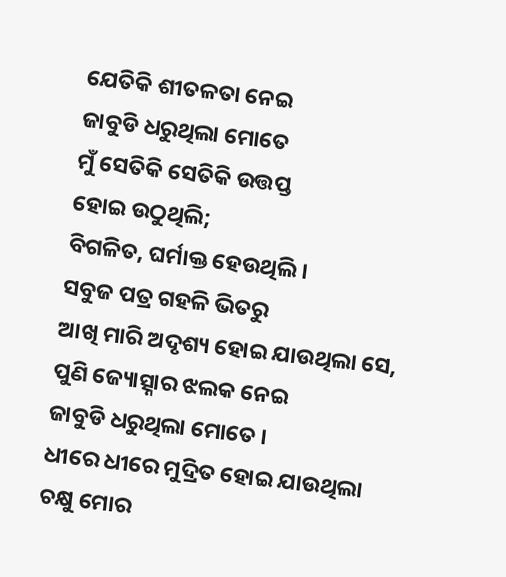ଯେତିକି ଶୀତଳତା ନେଇ
ଜାବୁଡି ଧରୁଥିଲା ମୋତେ
ମୁଁ ସେତିକି ସେତିକି ଉତ୍ତପ୍ତ
ହୋଇ ଉଠୁଥିଲି;
ବିଗଳିତ, ଘର୍ମାକ୍ତ ହେଉଥିଲି ।
ସବୁଜ ପତ୍ର ଗହଳି ଭିତରୁ
ଆଖି ମାରି ଅଦୃଶ୍ୟ ହୋଇ ଯାଉଥିଲା ସେ,
ପୁଣି ଜ୍ୟୋତ୍ସ୍ନାର ଝଲକ ନେଇ
ଜାବୁଡି ଧରୁଥିଲା ମୋତେ ।
ଧୀରେ ଧୀରେ ମୁଦ୍ରିତ ହୋଇ ଯାଉଥିଲା
ଚକ୍ଷୁ ମୋର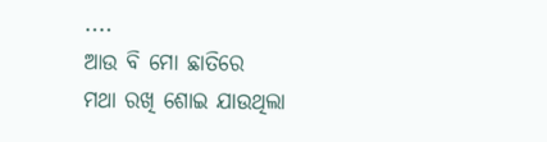....
ଆଉ ବି ମୋ ଛାତିରେ
ମଥା ରଖି ଶୋଇ ଯାଉଥିଲା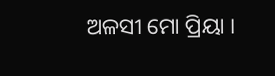ଅଳସୀ ମୋ ପ୍ରିୟା ।